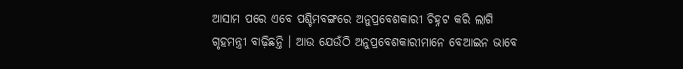ଆସାମ ପରେ ଏବେ ପଶ୍ଚିମବଙ୍ଗରେ ଅନୁପ୍ରବେଶକାରୀ ଚିହ୍ନଟ କରି ଲାଗି ଗୃହମନ୍ତ୍ରୀ ବାଢ଼ିଛନ୍ତି । ଆଉ ଯେଉଁଠି ଅନୁପ୍ରବେଶକାରୀମାନେ ବେଆଇନ ଭାବେ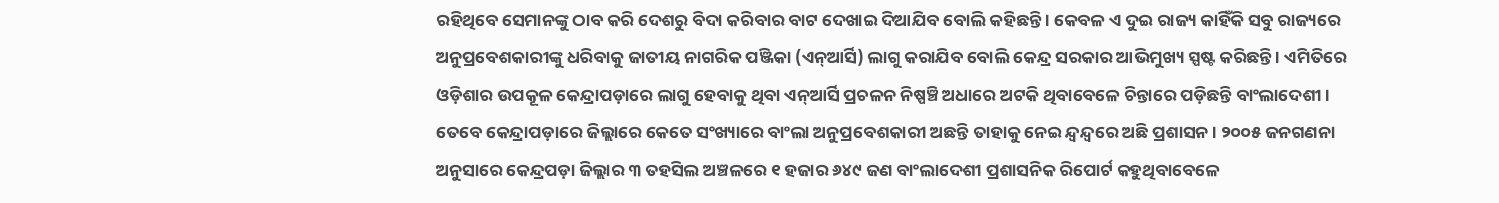ରହିଥିବେ ସେମାନଙ୍କୁ ଠାବ କରି ଦେଶରୁ ବିଦା କରିବାର ବାଟ ଦେଖାଇ ଦିଆଯିବ ବୋଲି କହିଛନ୍ତି । କେବଳ ଏ ଦୁଇ ରାଜ୍ୟ କାହିଁକି ସବୁ ରାଜ୍ୟରେ ଅନୁପ୍ରବେଶକାରୀଙ୍କୁ ଧରିବାକୁ ଜାତୀୟ ନାଗରିକ ପଞ୍ଜିକା (ଏନ୍ଆର୍ସି) ଲାଗୁ କରାଯିବ ବୋଲି କେନ୍ଦ୍ର ସରକାର ଆଭିମୁଖ୍ୟ ସ୍ପଷ୍ଟ କରିଛନ୍ତି । ଏମିତିରେ ଓଡ଼ିଶାର ଉପକୂଳ କେନ୍ଦ୍ରାପଡ଼ାରେ ଲାଗୁ ହେବାକୁ ଥିବା ଏନ୍ଆର୍ସି ପ୍ରଚଳନ ନିଷ୍ପଞ୍ଚି ଅଧାରେ ଅଟକି ଥିବାବେଳେ ଚିନ୍ତାରେ ପଡ଼ିଛନ୍ତି ବାଂଲାଦେଶୀ । ତେବେ କେନ୍ଦ୍ରାପଡ଼ାରେ ଜିଲ୍ଲାରେ କେତେ ସଂଖ୍ୟାରେ ବାଂଲା ଅନୁପ୍ରବେଶକାରୀ ଅଛନ୍ତି ତାହାକୁ ନେଇ ନ୍ଦ୍ୱନ୍ଦ୍ୱରେ ଅଛି ପ୍ରଶାସନ । ୨୦୦୫ ଜନଗଣନା ଅନୁସାରେ କେନ୍ଦ୍ରପଡ଼ା ଜିଲ୍ଲାର ୩ ତହସିଲ ଅଞ୍ଚଳରେ ୧ ହଜାର ୬୪୯ ଜଣ ବାଂଲାଦେଶୀ ପ୍ରଶାସନିକ ରିପୋର୍ଟ କହୁଥିବାବେଳେ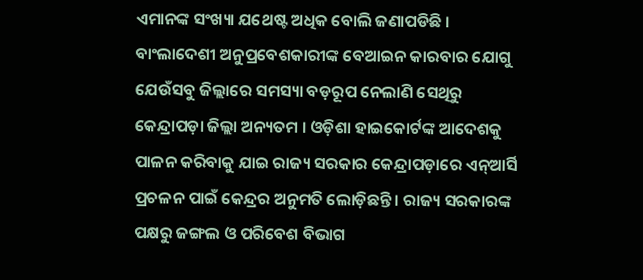ଏମାନଙ୍କ ସଂଖ୍ୟା ଯଥେଷ୍ଟ ଅଧିକ ବୋଲି ଜଣାପଡିଛି ।
ବାଂଲାଦେଶୀ ଅନୁପ୍ରବେଶକାରୀଙ୍କ ବେଆଇନ କାରବାର ଯୋଗୁ ଯେଉଁସବୁ ଜିଲ୍ଲାରେ ସମସ୍ୟା ବଡ଼ରୂପ ନେଲାଣି ସେଥିରୁ କେନ୍ଦ୍ରାପଡ଼ା ଜିଲ୍ଲା ଅନ୍ୟତମ । ଓଡ଼ିଶା ହାଇକୋର୍ଟଙ୍କ ଆଦେଶକୁ ପାଳନ କରିବାକୁ ଯାଇ ରାଜ୍ୟ ସରକାର କେନ୍ଦ୍ରାପଡ଼ାରେ ଏନ୍ଆର୍ସି ପ୍ରଚଳନ ପାଇଁ କେନ୍ଦ୍ରର ଅନୁମତି ଲୋଡ଼ିଛନ୍ତି । ରାଜ୍ୟ ସରକାରଙ୍କ ପକ୍ଷରୁ ଜଙ୍ଗଲ ଓ ପରିବେଶ ବିଭାଗ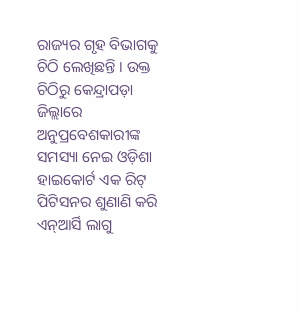ରାଜ୍ୟର ଗୃହ ବିଭାଗକୁ ଚିଠି ଲେଖିଛନ୍ତି । ଉକ୍ତ ଚିଠିରୁ କେନ୍ଦ୍ରାପଡ଼ା ଜିଲ୍ଲାରେ ଅନୁପ୍ରବେଶକାରୀଙ୍କ ସମସ୍ୟା ନେଇ ଓଡ଼ିଶା ହାଇକୋର୍ଟ ଏକ ରିଟ୍ ପିଟିସନର ଶୁଣାଣି କରି ଏନ୍ଆର୍ସି ଲାଗୁ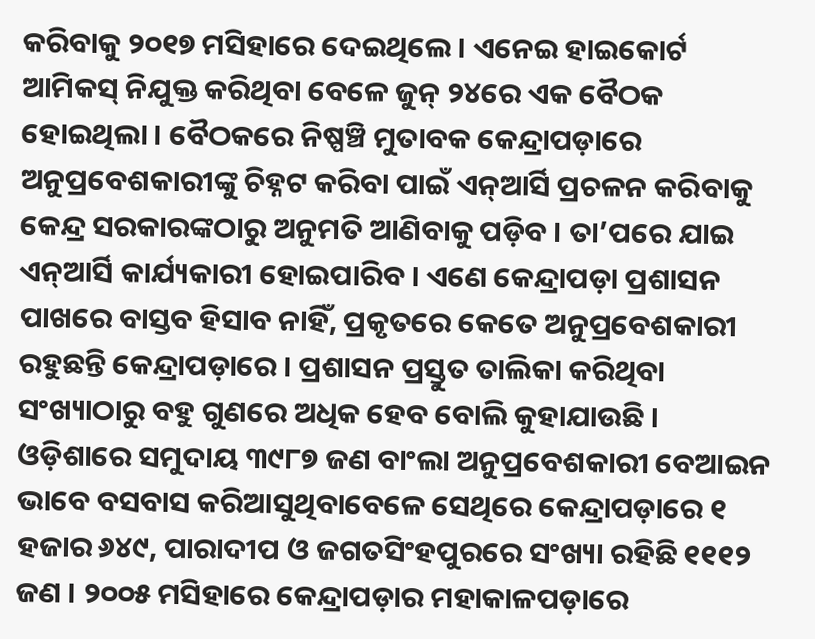କରିବାକୁ ୨୦୧୭ ମସିହାରେ ଦେଇଥିଲେ । ଏନେଇ ହାଇକୋର୍ଟ ଆମିକସ୍ ନିଯୁକ୍ତ କରିଥିବା ବେଳେ ଜୁନ୍ ୨୪ରେ ଏକ ବୈଠକ ହୋଇଥିଲା । ବୈଠକରେ ନିଷ୍ପଞ୍ଚି ମୁତାବକ କେନ୍ଦ୍ରାପଡ଼ାରେ ଅନୁପ୍ରବେଶକାରୀଙ୍କୁ ଚିହ୍ନଟ କରିବା ପାଇଁ ଏନ୍ଆର୍ସି ପ୍ରଚଳନ କରିବାକୁ କେନ୍ଦ୍ର ସରକାରଙ୍କଠାରୁ ଅନୁମତି ଆଣିବାକୁ ପଡ଼ିବ । ତା’ପରେ ଯାଇ ଏନ୍ଆର୍ସି କାର୍ଯ୍ୟକାରୀ ହୋଇପାରିବ । ଏଣେ କେନ୍ଦ୍ରାପଡ଼ା ପ୍ରଶାସନ ପାଖରେ ବାସ୍ତବ ହିସାବ ନାହିଁ, ପ୍ରକୃତରେ କେତେ ଅନୁପ୍ରବେଶକାରୀ ରହୁଛନ୍ତି କେନ୍ଦ୍ରାପଡ଼ାରେ । ପ୍ରଶାସନ ପ୍ରସ୍ତୁତ ତାଲିକା କରିଥିବା ସଂଖ୍ୟାଠାରୁ ବହୁ ଗୁଣରେ ଅଧିକ ହେବ ବୋଲି କୁହାଯାଉଛି ।
ଓଡ଼ିଶାରେ ସମୁଦାୟ ୩୯୮୭ ଜଣ ବାଂଲା ଅନୁପ୍ରବେଶକାରୀ ବେଆଇନ ଭାବେ ବସବାସ କରିଆସୁଥିବାବେଳେ ସେଥିରେ କେନ୍ଦ୍ରାପଡ଼ାରେ ୧ ହଜାର ୬୪୯, ପାରାଦୀପ ଓ ଜଗତସିଂହପୁରରେ ସଂଖ୍ୟା ରହିଛି ୧୧୧୨ ଜଣ । ୨୦୦୫ ମସିହାରେ କେନ୍ଦ୍ରାପଡ଼ାର ମହାକାଳପଡ଼ାରେ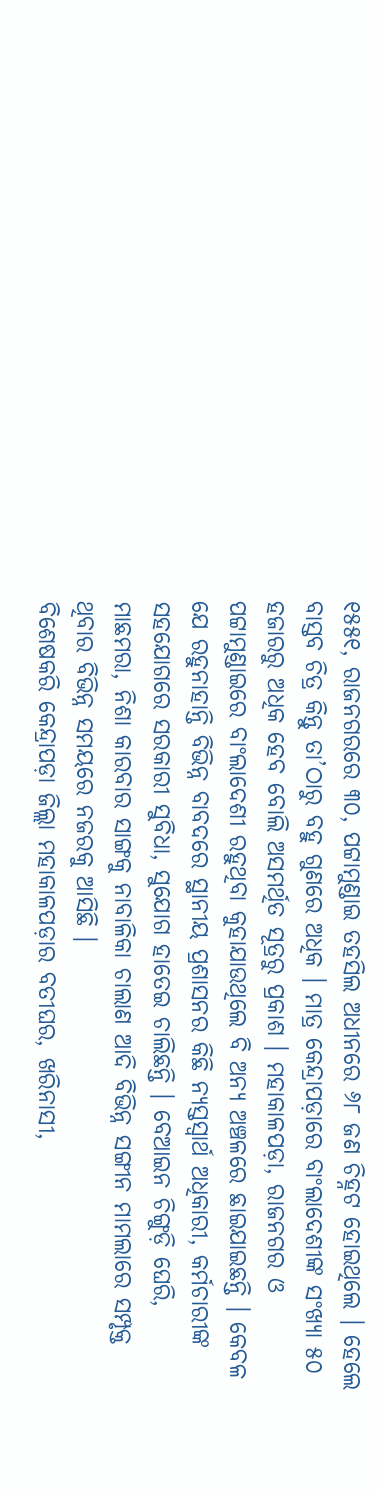୧୫୫୧, ରାଜନଗରରେ ୩୦, ପଟ୍ଟାମୁଣ୍ଡାଇ ତହସିଲ ଅଧୀନରେ ୬୮ ଜଣ ଚିହ୍ନଟ ହୋଇଥିଲେ । ହେଲେ ବାସ୍ତବ ଚିତ୍ର କିନ୍ତୁ ତା’ଠାରୁ ବହୁ ଗୁଣରେ ଅଧିକ । ମାତ୍ର କେନ୍ଦ୍ରାପଡ଼ାରେ ବାଂଲାଦେଶୀଙ୍କ ସଂଖ୍ୟା ୫୦ ହଜାରରୁ ଅଧିକ ହେବ ବୋଲି ଅସମର୍ଥିତ ସୂତ୍ରରୁ ପ୍ରକାଶ । ମହାକାଳପଡ଼ା, ରାଜନଗର ଓ ପଟ୍ଟାମୁଣ୍ଡାଇରେ ବାଂଲାଦେଶୀ ରହୁଥିବା କୁହାଯାଉଥିଲେ ବି ଅନ୍ୟ ଅଞ୍ଚଳରେ ଛାଇଯାଇଛନ୍ତି । କେବଳ ଯେ ରହୁନାହାନ୍ତି ବିଭିନ୍ନ ବାବଦରେ ସ୍ଥାନୀୟ ପ୍ରଶାସନର କିଛି ନ୍ୟସ୍ତସ୍ୱାର୍ଥ ଅଧିକାରୀ, କର୍ମଚାରୀଙ୍କ ସହଯୋଗରେ ସରକାରୀ ସୁବିଧା, ସୁଯୋଗ ହାତେଇ ଚାଲିଛନ୍ତି । ବେଆଇନ ଚିଙ୍ଗୁଡ଼ି ଘେରି, ମାଛମରା, ନିଶା କାରବାର ସାଙ୍ଗକୁ ନାବାଳିକା ଚାଲାଣ ଆଦି ବିଭିନ୍ନ ସଙ୍ଗୀନ ମାମଲାରେ ସମ୍ପୃକ୍ତ ଥିବାର ବିଭିନ୍ନ ସମୟରେ ନଜରକୁ ଆସିଛି ।
ବିଶେଷକରି କେନ୍ଦ୍ରାପଡ଼ା ଜିଲ୍ଲା ମହାକାଳପଡ଼ାର ବତୀଘର, ଖରିନାସୀ,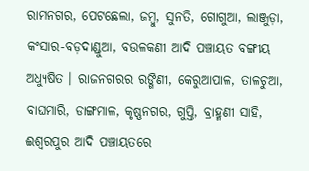ରାମନଗର, ପେଟଛେଲା, ଜମ୍ୱୁ, ସୁନତି, ଗୋଗୁଆ, ଲାଞ୍ଜୁଡ଼ା, କଂସାର-ବଡ଼ଦାଣ୍ଡୁଆ, ବଉଳକଣୀ ଆଦି ପଞ୍ଚାୟତ ବଙ୍ଗୀୟ ଅଧ୍ୟୁଷିତ । ରାଜନଗରର ରଙ୍ଗିଣୀ, କେରୁଆପାଳ, ତାଳଚୁଆ, ବାଘମାରି, ଡାଙ୍ଗମାଳ, କୃଷ୍ଣନଗର, ଗୁପ୍ତି, ବ୍ରାହ୍ମଣୀ ସାହି, ଈଶ୍ୱରପୁର ଆଦି ପଞ୍ଚାୟତରେ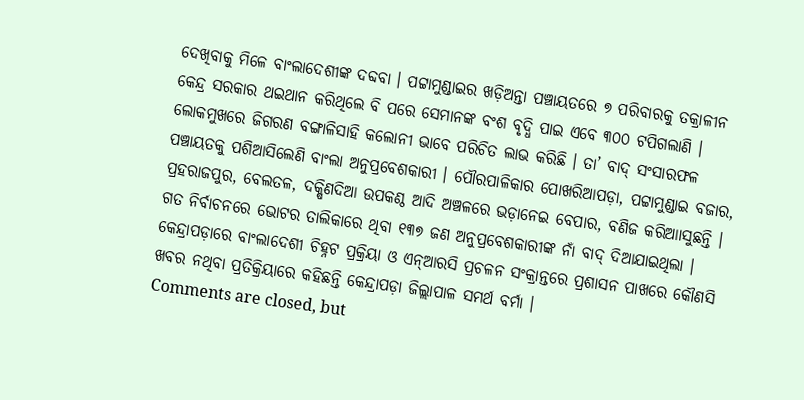ଦେଖିବାକୁ ମିଳେ ବାଂଲାଦେଶୀଙ୍କ ଦବ୍ଦବା । ପଟ୍ଟାମୁଣ୍ଡାଇର ଖଡ଼ିଅନ୍ତା ପଞ୍ଚାୟତରେ ୭ ପରିବାରକୁ ତକ୍ରାଳୀନ କେନ୍ଦ୍ର ସରକାର ଥଇଥାନ କରିଥିଲେ ବି ପରେ ସେମାନଙ୍କ ବଂଶ ବୃଦ୍ଧି ପାଇ ଏବେ ୩୦୦ ଟପିଗଲାଣି । ଲୋକମୁଖରେ ଜିଗରଣ ବଙ୍ଗାଳିସାହି କଲୋନୀ ଭାବେ ପରିଚିତ ଲାଭ କରିଛି । ତା’ ବାଦ୍ ସଂସାରଫଳ ପଞ୍ଚାୟତକୁ ପଶିଆସିଲେଣି ବାଂଲା ଅନୁପ୍ରବେଶକାରୀ । ପୌରପାଳିକାର ପୋଖରିଆପଡ଼ା, ପଟ୍ଟାମୁଣ୍ଡାଇ ବଜାର, ପ୍ରହରାଜପୁର, ବେଲତଳ, ଦକ୍ଷିଣଦିଆ ଉପକଣ୍ଠ ଆଦି ଅଞ୍ଚଳରେ ଭଡ଼ାନେଇ ବେପାର, ବଣିଜ କରିଆାସୁଛନ୍ତି । ଗତ ନିର୍ବାଚନରେ ଭୋଟର ତାଲିକାରେ ଥିବା ୧୩୭ ଜଣ ଅନୁପ୍ରବେଶକାରୀଙ୍କ ନାଁ ବାଦ୍ ଦିଆଯାଇଥିଲା । କେନ୍ଦ୍ରାପଡ଼ାରେ ବାଂଲାଦେଶୀ ଚିହ୍ନଟ ପ୍ରକ୍ରିୟା ଓ ଏନ୍ଆରସି ପ୍ରଚଳନ ସଂକ୍ରାନ୍ତରେ ପ୍ରଶାସନ ପାଖରେ କୌଣସି ଖବର ନଥିବା ପ୍ରତିକ୍ରିୟାରେ କହିଛନ୍ତି କେନ୍ଦ୍ରାପଡ଼ା ଜିଲ୍ଲାପାଳ ସମର୍ଥ ବର୍ମା ।
Comments are closed, but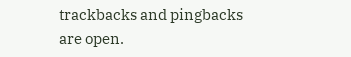trackbacks and pingbacks are open.